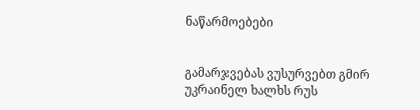ნაწარმოებები


გამარჯვებას ვუსურვებთ გმირ უკრაინელ ხალხს რუს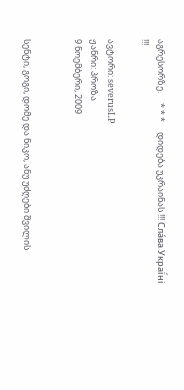აგრესორზე.     * * *     დიდება უკრაინას !!! Сла́ва Украї́ні !!!

ავტორი: severusLP
ჟანრი: პროზა
9 ნოემბერი, 2009


სენტი, გოგი, დომე და ნიკო, ანუ უძღები შვილის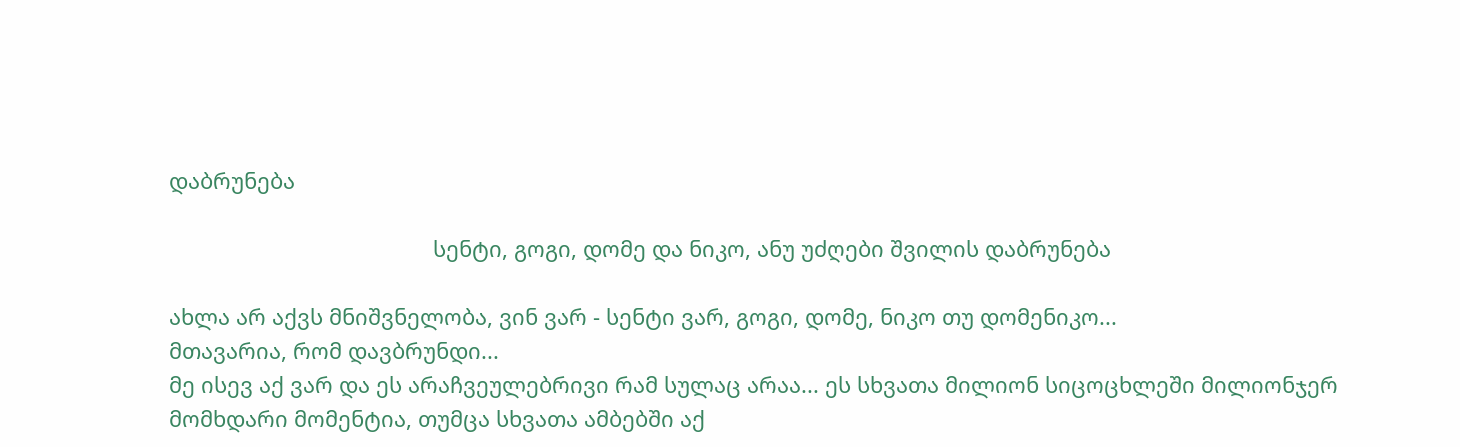დაბრუნება

                                            სენტი, გოგი, დომე და ნიკო, ანუ უძღები შვილის დაბრუნება

ახლა არ აქვს მნიშვნელობა, ვინ ვარ - სენტი ვარ, გოგი, დომე, ნიკო თუ დომენიკო...
მთავარია, რომ დავბრუნდი...
მე ისევ აქ ვარ და ეს არაჩვეულებრივი რამ სულაც არაა... ეს სხვათა მილიონ სიცოცხლეში მილიონჯერ მომხდარი მომენტია, თუმცა სხვათა ამბებში აქ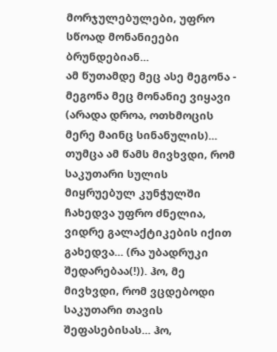მორჯულებულები, უფრო სწოად მონანიეები ბრუნდებიან...
ამ წუთამდე მეც ასე მეგონა - მეგონა მეც მონანიე ვიყავი (არადა დროა, ოთხმოცის მერე მაინც სინანულის)...  თუმცა ამ წამს მივხვდი, რომ საკუთარი სულის მიყრუებულ კუნჭულში ჩახედვა უფრო ძნელია, ვიდრე გალაქტიკების იქით გახედვა... (რა უბადრუკი შედარებაა(!)). ჰო, მე მივხვდი, რომ ვცდებოდი საკუთარი თავის შეფასებისას... ჰო,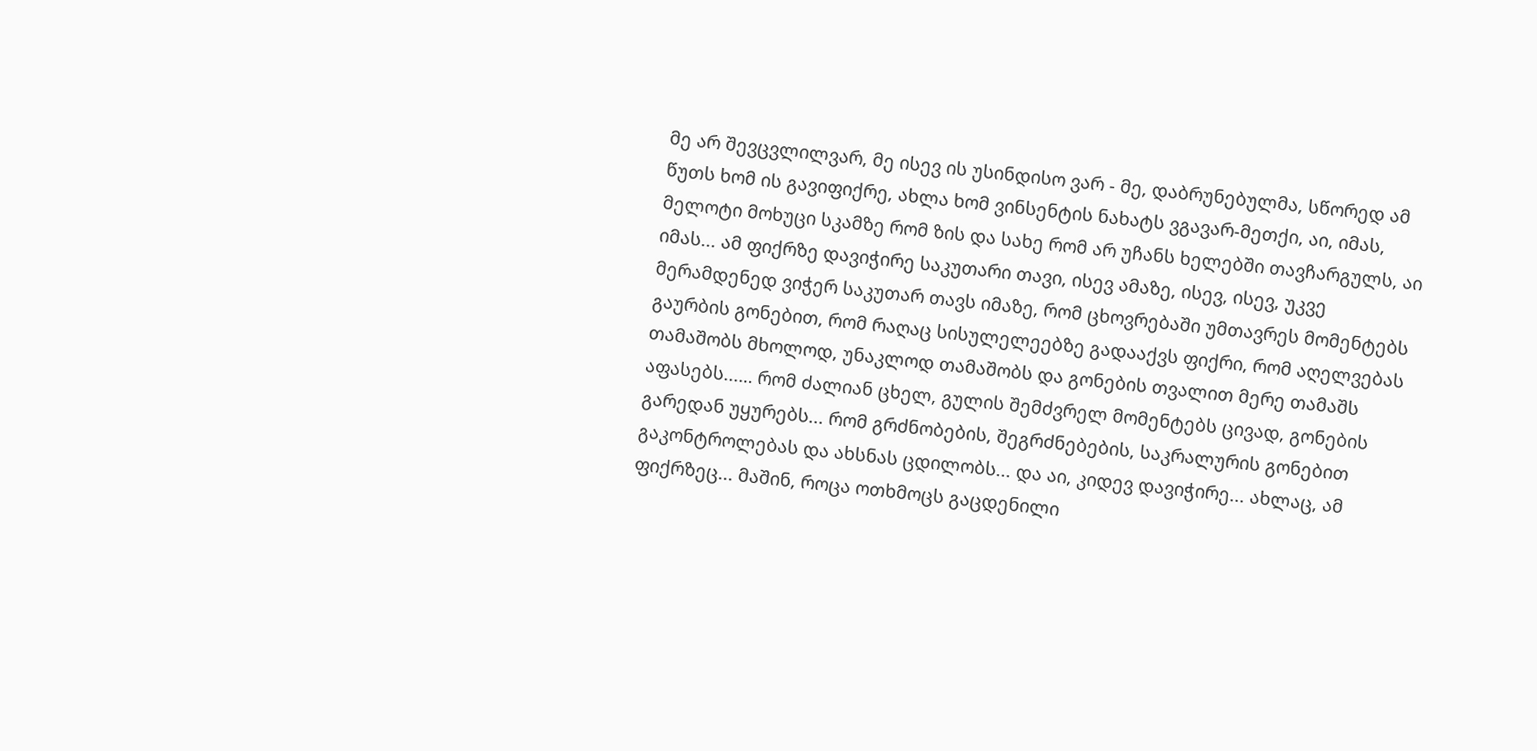მე არ შევცვლილვარ, მე ისევ ის უსინდისო ვარ - მე, დაბრუნებულმა, სწორედ ამ წუთს ხომ ის გავიფიქრე, ახლა ხომ ვინსენტის ნახატს ვგავარ-მეთქი, აი, იმას, მელოტი მოხუცი სკამზე რომ ზის და სახე რომ არ უჩანს ხელებში თავჩარგულს, აი იმას... ამ ფიქრზე დავიჭირე საკუთარი თავი, ისევ ამაზე, ისევ, ისევ, უკვე მერამდენედ ვიჭერ საკუთარ თავს იმაზე, რომ ცხოვრებაში უმთავრეს მომენტებს გაურბის გონებით, რომ რაღაც სისულელეებზე გადააქვს ფიქრი, რომ აღელვებას თამაშობს მხოლოდ, უნაკლოდ თამაშობს და გონების თვალით მერე თამაშს აფასებს...… რომ ძალიან ცხელ, გულის შემძვრელ მომენტებს ცივად, გონების გარედან უყურებს... რომ გრძნობების, შეგრძნებების, საკრალურის გონებით გაკონტროლებას და ახსნას ცდილობს... და აი, კიდევ დავიჭირე... ახლაც, ამ ფიქრზეც... მაშინ, როცა ოთხმოცს გაცდენილი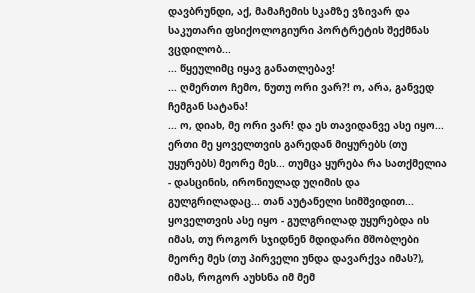დავბრუნდი, აქ, მამაჩემის სკამზე ვზივარ და საკუთარი ფსიქოლოგიური პორტრეტის შექმნას ვცდილობ...
... წყეულიმც იყავ განათლებავ!
... ღმერთო ჩემო, ნუთუ ორი ვარ?! ო, არა, განვედ ჩემგან სატანა!
... ო, დიახ, მე ორი ვარ! და ეს თავიდანვე ასე იყო... ერთი მე ყოველთვის გარედან მიყურებს (თუ უყურებს) მეორე მეს... თუმცა ყურება რა სათქმელია - დასცინის, ირონიულად უღიმის და გულგრილადაც... თან აუტანელი სიმშვიდით... ყოველთვის ასე იყო - გულგრილად უყურებდა ის იმას, თუ როგორ სჯიდნენ მდიდარი მშობლები მეორე მეს (თუ პირველი უნდა დავარქვა იმას?), იმას, როგორ აუხსნა იმ მემ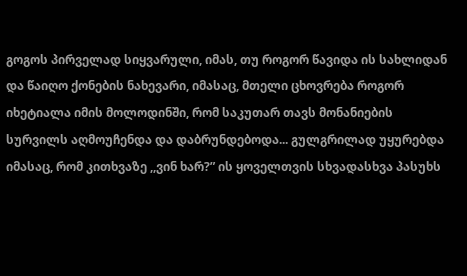გოგოს პირველად სიყვარული, იმას, თუ როგორ წავიდა ის სახლიდან და წაიღო ქონების ნახევარი, იმასაც, მთელი ცხოვრება როგორ იხეტიალა იმის მოლოდინში, რომ საკუთარ თავს მონანიების სურვილს აღმოუჩენდა და დაბრუნდებოდა... გულგრილად უყურებდა იმასაც, რომ კითხვაზე ,,ვინ ხარ?” ის ყოველთვის სხვადასხვა პასუხს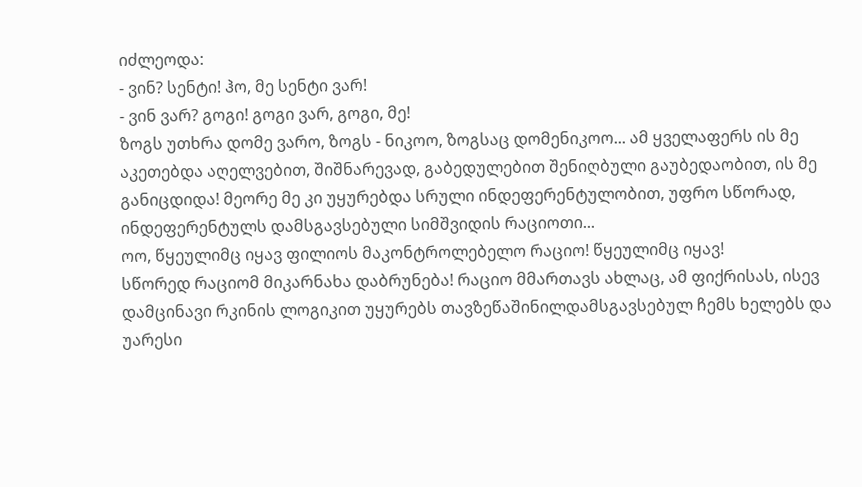იძლეოდა:
- ვინ? სენტი! ჰო, მე სენტი ვარ!
- ვინ ვარ? გოგი! გოგი ვარ, გოგი, მე!
ზოგს უთხრა დომე ვარო, ზოგს - ნიკოო, ზოგსაც დომენიკოო... ამ ყველაფერს ის მე აკეთებდა აღელვებით, შიშნარევად, გაბედულებით შენიღბული გაუბედაობით, ის მე განიცდიდა! მეორე მე კი უყურებდა სრული ინდეფერენტულობით, უფრო სწორად, ინდეფერენტულს დამსგავსებული სიმშვიდის რაციოთი...
ოო, წყეულიმც იყავ ფილიოს მაკონტროლებელო რაციო! წყეულიმც იყავ!
სწორედ რაციომ მიკარნახა დაბრუნება! რაციო მმართავს ახლაც, ამ ფიქრისას, ისევ დამცინავი რკინის ლოგიკით უყურებს თავზეწაშინილდამსგავსებულ ჩემს ხელებს და უარესი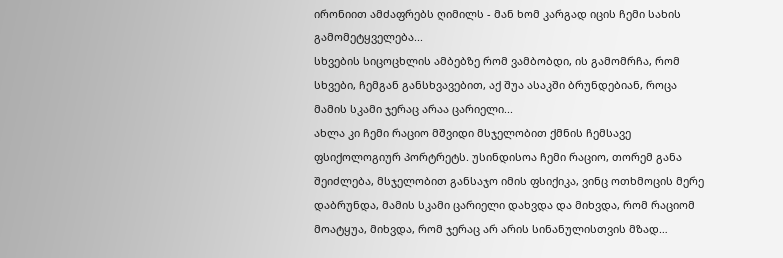ირონიით ამძაფრებს ღიმილს - მან ხომ კარგად იცის ჩემი სახის გამომეტყველება...
სხვების სიცოცხლის ამბებზე რომ ვამბობდი, ის გამომრჩა, რომ სხვები, ჩემგან განსხვავებით, აქ შუა ასაკში ბრუნდებიან, როცა მამის სკამი ჯერაც არაა ცარიელი...
ახლა კი ჩემი რაციო მშვიდი მსჯელობით ქმნის ჩემსავე ფსიქოლოგიურ პორტრეტს. უსინდისოა ჩემი რაციო, თორემ განა შეიძლება, მსჯელობით განსაჯო იმის ფსიქიკა, ვინც ოთხმოცის მერე დაბრუნდა, მამის სკამი ცარიელი დახვდა და მიხვდა, რომ რაციომ მოატყუა, მიხვდა, რომ ჯერაც არ არის სინანულისთვის მზად…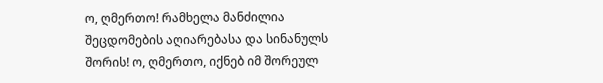ო, ღმერთო! რამხელა მანძილია შეცდომების აღიარებასა და სინანულს შორის! ო, ღმერთო, იქნებ იმ შორეულ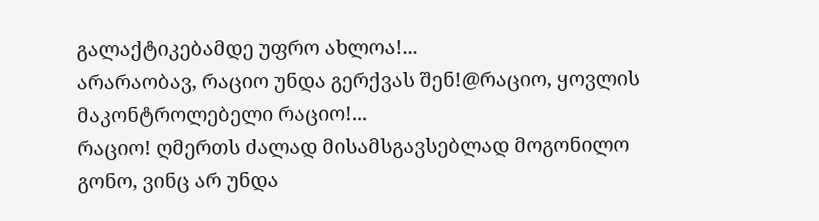გალაქტიკებამდე უფრო ახლოა!...
არარაობავ, რაციო უნდა გერქვას შენ!@რაციო, ყოვლის მაკონტროლებელი რაციო!...
რაციო! ღმერთს ძალად მისამსგავსებლად მოგონილო გონო, ვინც არ უნდა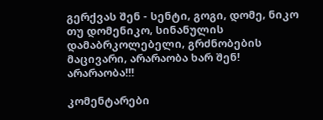გერქვას შენ - სენტი, გოგი, დომე, ნიკო თუ დომენიკო, სინანულის დამაბრკოლებელი, გრძნობების მაცივარი, არარაობა ხარ შენ! არარაობა!!!

კომენტარები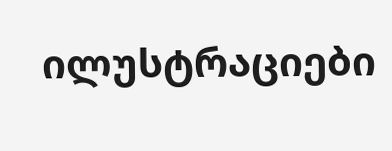ილუსტრაციები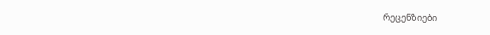რეცენზიები